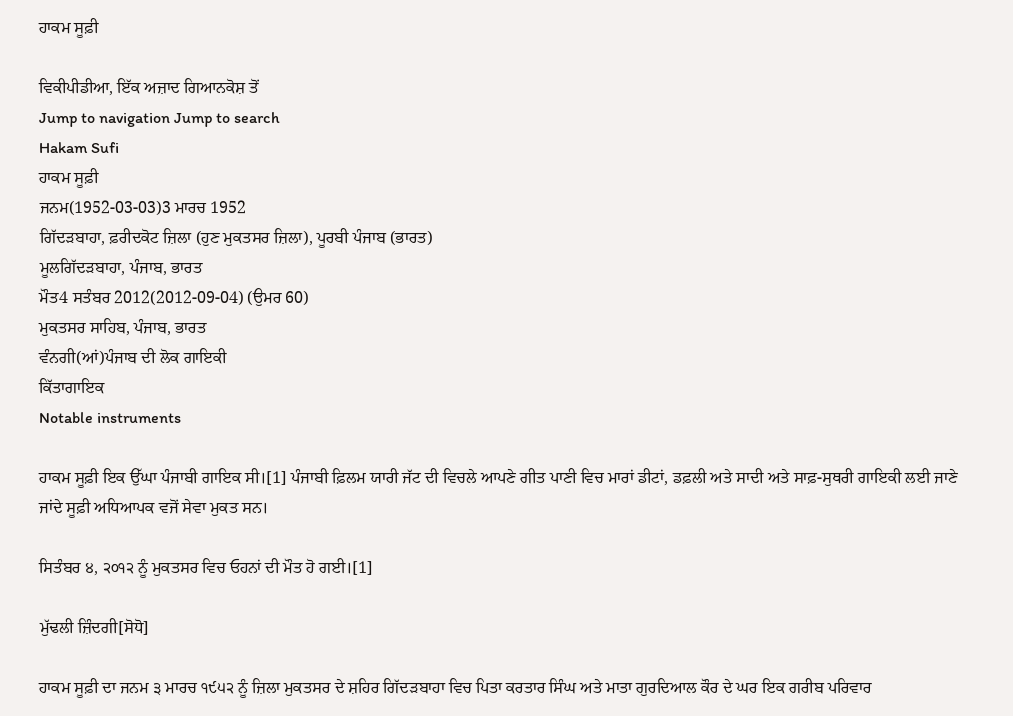ਹਾਕਮ ਸੂਫ਼ੀ

ਵਿਕੀਪੀਡੀਆ, ਇੱਕ ਅਜ਼ਾਦ ਗਿਆਨਕੋਸ਼ ਤੋਂ
Jump to navigation Jump to search
Hakam Sufi
ਹਾਕਮ ਸੂਫ਼ੀ
ਜਨਮ(1952-03-03)3 ਮਾਰਚ 1952
ਗਿੱਦੜਬਾਹਾ, ਫ਼ਰੀਦਕੋਟ ਜ਼ਿਲਾ (ਹੁਣ ਮੁਕਤਸਰ ਜ਼ਿਲਾ), ਪੂਰਬੀ ਪੰਜਾਬ (ਭਾਰਤ)
ਮੂਲਗਿੱਦੜਬਾਹਾ, ਪੰਜਾਬ, ਭਾਰਤ
ਮੌਤ4 ਸਤੰਬਰ 2012(2012-09-04) (ਉਮਰ 60)
ਮੁਕਤਸਰ ਸਾਹਿਬ, ਪੰਜਾਬ, ਭਾਰਤ
ਵੰਨਗੀ(ਆਂ)ਪੰਜਾਬ ਦੀ ਲੋਕ ਗਾਇਕੀ
ਕਿੱਤਾਗਾਇਕ
Notable instruments

ਹਾਕਮ ਸੂਫ਼ੀ ਇਕ ਉੱਘਾ ਪੰਜਾਬੀ ਗਾਇਕ ਸੀ।[1] ਪੰਜਾਬੀ ਫ਼ਿਲਮ ਯਾਰੀ ਜੱਟ ਦੀ ਵਿਚਲੇ ਆਪਣੇ ਗੀਤ ਪਾਣੀ ਵਿਚ ਮਾਰਾਂ ਡੀਟਾਂ, ਡਫ਼ਲੀ ਅਤੇ ਸਾਦੀ ਅਤੇ ਸਾਫ਼-ਸੁਥਰੀ ਗਾਇਕੀ ਲਈ ਜਾਣੇ ਜਾਂਦੇ ਸੂਫ਼ੀ ਅਧਿਆਪਕ ਵਜੋਂ ਸੇਵਾ ਮੁਕਤ ਸਨ।

ਸਿਤੰਬਰ ੪, ੨੦੧੨ ਨੂੰ ਮੁਕਤਸਰ ਵਿਚ ਓਹਨਾਂ ਦੀ ਮੌਤ ਹੋ ਗਈ।[1]

ਮੁੱਢਲੀ ਜ਼ਿੰਦਗੀ[ਸੋਧੋ]

ਹਾਕਮ ਸੂਫ਼ੀ ਦਾ ਜਨਮ ੩ ਮਾਰਚ ੧੯੫੨ ਨੂੰ ਜ਼ਿਲਾ ਮੁਕਤਸਰ ਦੇ ਸ਼ਹਿਰ ਗਿੱਦੜਬਾਹਾ ਵਿਚ ਪਿਤਾ ਕਰਤਾਰ ਸਿੰਘ ਅਤੇ ਮਾਤਾ ਗੁਰਦਿਆਲ ਕੌਰ ਦੇ ਘਰ ਇਕ ਗਰੀਬ ਪਰਿਵਾਰ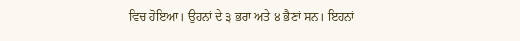ਵਿਚ ਹੋਇਆ। ਉਹਨਾਂ ਦੇ ੩ ਭਰਾ ਅਤੇ ੪ ਭੈਣਾਂ ਸਨ। ਇਹਨਾਂ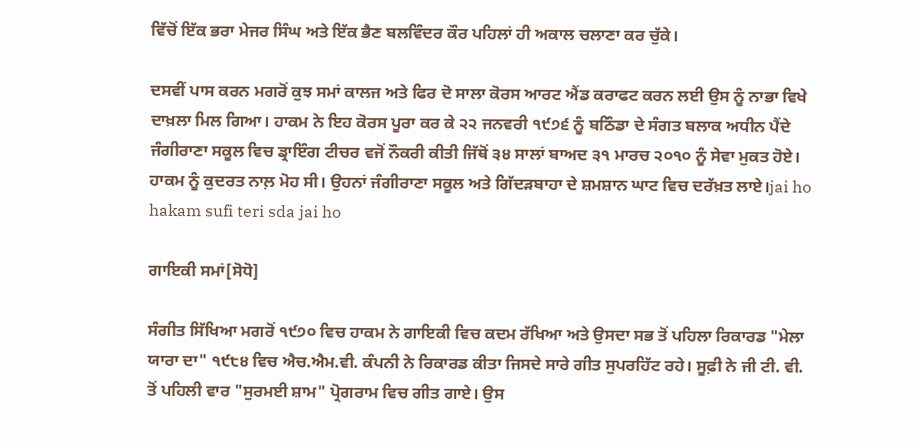ਵਿੱਚੋਂ ਇੱਕ ਭਰਾ ਮੇਜਰ ਸਿੰਘ ਅਤੇ ਇੱਕ ਭੈਣ ਬਲਵਿੰਦਰ ਕੌਰ ਪਹਿਲਾਂ ਹੀ ਅਕਾਲ ਚਲਾਣਾ ਕਰ ਚੁੱਕੇ।

ਦਸਵੀਂ ਪਾਸ ਕਰਨ ਮਗਰੋਂ ਕੁਝ ਸਮਾਂ ਕਾਲਜ ਅਤੇ ਫਿਰ ਦੋ ਸਾਲਾ ਕੋਰਸ ਆਰਟ ਐਂਡ ਕਰਾਫਟ ਕਰਨ ਲਈ ਉਸ ਨੂੰ ਨਾਭਾ ਵਿਖੇ ਦਾਖ਼ਲਾ ਮਿਲ ਗਿਆ। ਹਾਕਮ ਨੇ ਇਹ ਕੋਰਸ ਪੂਰਾ ਕਰ ਕੇ ੨੨ ਜਨਵਰੀ ੧੯੭੬ ਨੂੰ ਬਠਿੰਡਾ ਦੇ ਸੰਗਤ ਬਲਾਕ ਅਧੀਨ ਪੈਂਦੇ ਜੰਗੀਰਾਣਾ ਸਕੂਲ ਵਿਚ ਡ੍ਰਾਇੰਗ ਟੀਚਰ ਵਜੋਂ ਨੌਕਰੀ ਕੀਤੀ ਜਿੱਥੋਂ ੩੪ ਸਾਲਾਂ ਬਾਅਦ ੩੧ ਮਾਰਚ ੨੦੧੦ ਨੂੰ ਸੇਵਾ ਮੁਕਤ ਹੋਏ। ਹਾਕਮ ਨੂੰ ਕੁਦਰਤ ਨਾਲ਼ ਮੋਹ ਸੀ। ਉਹਨਾਂ ਜੰਗੀਰਾਣਾ ਸਕੂਲ ਅਤੇ ਗਿੱਦੜਬਾਹਾ ਦੇ ਸ਼ਮਸ਼ਾਨ ਘਾਟ ਵਿਚ ਦਰੱਖ਼ਤ ਲਾਏ।jai ho hakam sufi teri sda jai ho

ਗਾਇਕੀ ਸਮਾਂ[ਸੋਧੋ]

ਸੰਗੀਤ ਸਿੱਖਿਆ ਮਗਰੋਂ ੧੯੭੦ ਵਿਚ ਹਾਕਮ ਨੇ ਗਾਇਕੀ ਵਿਚ ਕਦਮ ਰੱਖਿਆ ਅਤੇ ਉਸਦਾ ਸਭ ਤੋਂ ਪਹਿਲਾ ਰਿਕਾਰਡ "ਮੇਲਾ ਯਾਰਾ ਦਾ" ੧੯੮੪ ਵਿਚ ਐਚ.ਐਮ.ਵੀ. ਕੰਪਨੀ ਨੇ ਰਿਕਾਰਡ ਕੀਤਾ ਜਿਸਦੇ ਸਾਰੇ ਗੀਤ ਸੁਪਰਹਿੱਟ ਰਹੇ। ਸੂਫ਼ੀ ਨੇ ਜੀ ਟੀ. ਵੀ. ਤੋਂ ਪਹਿਲੀ ਵਾਰ "ਸੁਰਮਈ ਸ਼ਾਮ" ਪ੍ਰੋਗਰਾਮ ਵਿਚ ਗੀਤ ਗਾਏ। ਉਸ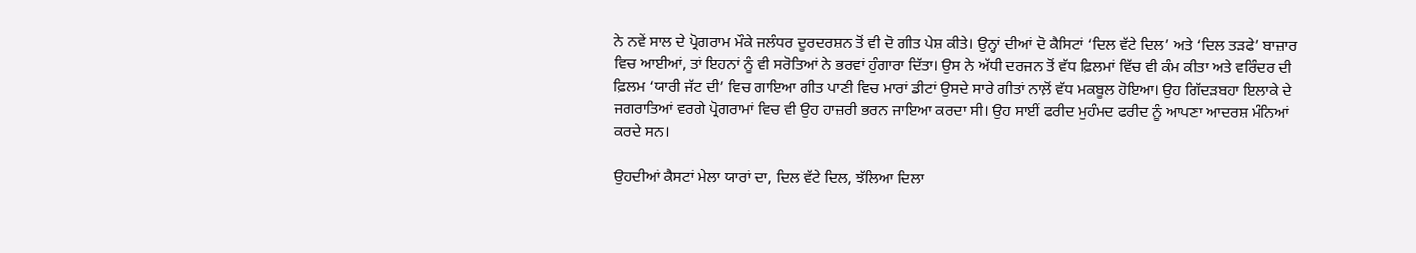ਨੇ ਨਵੇਂ ਸਾਲ ਦੇ ਪ੍ਰੋਗਰਾਮ ਮੌਕੇ ਜਲੰਧਰ ਦੂਰਦਰਸ਼ਨ ਤੋਂ ਵੀ ਦੋ ਗੀਤ ਪੇਸ਼ ਕੀਤੇ। ਉਨ੍ਹਾਂ ਦੀਆਂ ਦੋ ਕੈਸਿਟਾਂ ‘ਦਿਲ ਵੱਟੇ ਦਿਲ’ ਅਤੇ ‘ਦਿਲ ਤੜਫੇ’ ਬਾਜ਼ਾਰ ਵਿਚ ਆਈਆਂ, ਤਾਂ ਇਹਨਾਂ ਨੂੰ ਵੀ ਸਰੋਤਿਆਂ ਨੇ ਭਰਵਾਂ ਹੁੰਗਾਰਾ ਦਿੱਤਾ। ਉਸ ਨੇ ਅੱਧੀ ਦਰਜਨ ਤੋਂ ਵੱਧ ਫ਼ਿਲਮਾਂ ਵਿੱਚ ਵੀ ਕੰਮ ਕੀਤਾ ਅਤੇ ਵਰਿੰਦਰ ਦੀ ਫ਼ਿਲਮ ‘ਯਾਰੀ ਜੱਟ ਦੀ’ ਵਿਚ ਗਾਇਆ ਗੀਤ ਪਾਣੀ ਵਿਚ ਮਾਰਾਂ ਡੀਟਾਂ ਉਸਦੇ ਸਾਰੇ ਗੀਤਾਂ ਨਾਲ਼ੋਂ ਵੱਧ ਮਕਬੂਲ ਹੋਇਆ। ਉਹ ਗਿੱਦੜਬਹਾ ਇਲਾਕੇ ਦੇ ਜਗਰਾਤਿਆਂ ਵਰਗੇ ਪ੍ਰੋਗਰਾਮਾਂ ਵਿਚ ਵੀ ਉਹ ਹਾਜ਼ਰੀ ਭਰਨ ਜਾਇਆ ਕਰਦਾ ਸੀ। ਉਹ ਸਾਈਂ ਫਰੀਦ ਮੁਹੰਮਦ ਫਰੀਦ ਨੂੰ ਆਪਣਾ ਆਦਰਸ਼ ਮੰਨਿਆਂ ਕਰਦੇ ਸਨ।

ਉਹਦੀਆਂ ਕੈਸਟਾਂ ਮੇਲਾ ਯਾਰਾਂ ਦਾ, ਦਿਲ ਵੱਟੇ ਦਿਲ, ਝੱਲਿਆ ਦਿਲਾ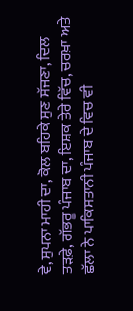ਵੇ, ਸੁਪਨਾ ਮਾਹੀ ਦਾ, ਕੋਲ ਬਹਿਕੇ ਸੁਣ ਸੱਜਣਾ, ਦਿਲ ਤੜਫ਼ੇ, ਗੱਭਰੂ ਪੰਜਾਬ ਦਾ, ਇਸ਼ਕ ਤੇਰੇ ਵਿੱਚ, ਚਰਖ਼ਾ ਅਤੇ ਛੱਲਾ ਨੇ ਪਾਕਿਸਤਾਨੀ ਪੰਜਾਬ ਦੇ ਵਿਚ ਵੀ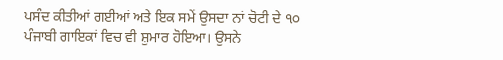ਪਸੰਦ ਕੀਤੀਆਂ ਗਈਆਂ ਅਤੇ ਇਕ ਸਮੇਂ ਉਸਦਾ ਨਾਂ ਚੋਟੀ ਦੇ ੧੦ ਪੰਜਾਬੀ ਗਾਇਕਾਂ ਵਿਚ ਵੀ ਸ਼ੁਮਾਰ ਹੋਇਆ। ਉਸਨੇ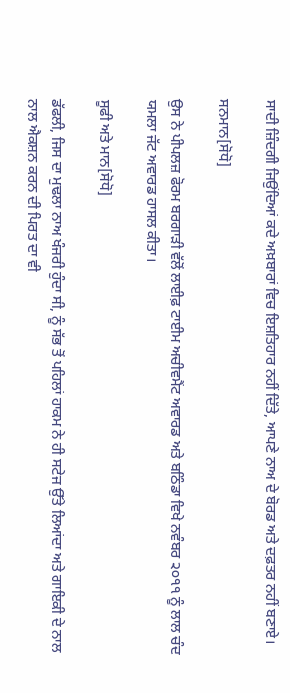ਸਾਦੀ ਜ਼ਿੰਦਗੀ ਜਿਉਂਦਿਆਂ ਕਦੇ ਅਖ਼ਬਾਰਾਂ ਵਿਚ ਇਸ਼ਤਿਹਾਰ ਨਹੀਂ ਦਿੱਤੇ, ਆਪਣੇ ਨਾਅ ਦੇ ਬੋਰਡ ਅਤੇ ਦਫ਼ਤਰ ਨਹੀਂ ਬਣਾਏ।

ਸਨਮਾਨ[ਸੋਧੋ]

ਉਸ ਨੇ ਪੀਪਲਜ਼ ਫੋਰਮ ਬਰਗਾੜੀ ਵੱਲੋਂ ਲਾਈਫ਼ ਟਾਈਮ ਅਚੀਵਮੈਂਟ ਅਵਾਰਡ ਅਤੇ ਬਠਿੰਡਾ ਵਿਖੇ ਨਵੰਬਰ ੨੦੧੧ ਨੂੰ ਲਾਲ ਚੰਦ ਯਮਲਾ ਜੱਟ ਅਵਾਰਡ ਹਾਸਲ ਕੀਤਾ।

ਸੂਫੀ ਅਤੇ ਮਾਨ[ਸੋਧੋ]

ਡੱਫਲੀ, ਜਿਸ ਦਾ ਮੁਢਲਾ ਨਾਅ ਖੰਜਰੀ ਹੁੰਦਾ ਸੀ, ਨੂੰ ਸੱਭ ਤੋਂ ਪਹਿਲਾਂ ਹਾਕਮ ਨੇ ਹੀ ਸਟੇਜ ਉੱਤੇ ਲਿਆਂਦਾ ਅਤੇ ਗਾਇਕੀ ਦੇ ਨਾਲ ਨਾਲ ਐਕਸ਼ਨ ਕਰਨ ਦੀ ਪਿਰਤ ਦਾ ਵੀ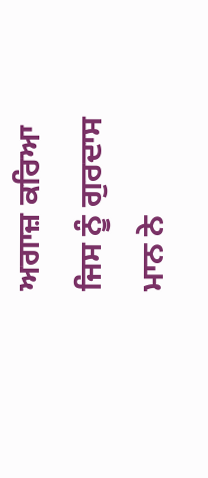ਅਗਾਜ਼ ਕਰਿਆ ਜਿਸ ਨੂੰ ਗੁਰਦਾਸ ਮਾਨ ਨੇ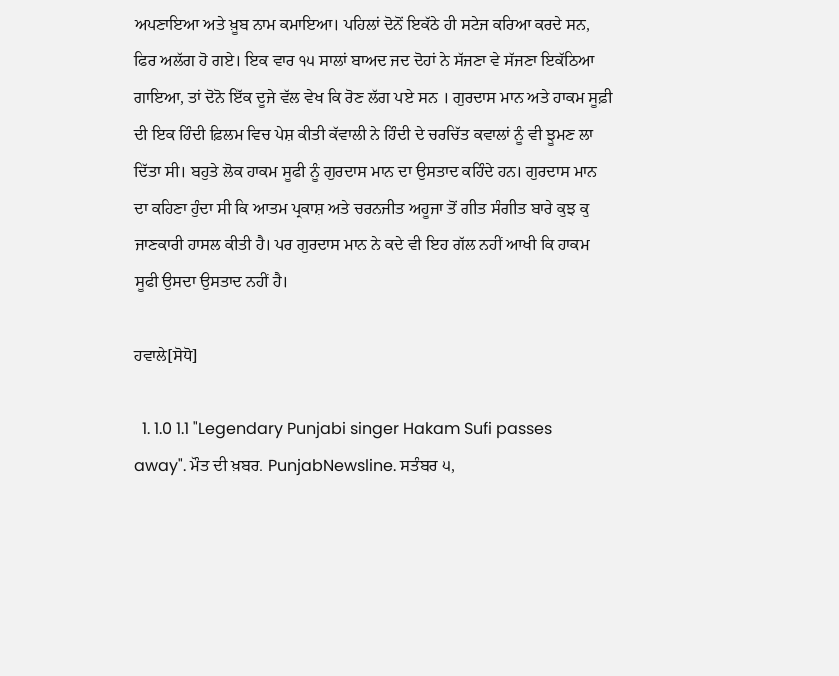ਅਪਣਾਇਆ ਅਤੇ ਖ਼ੂਬ ਨਾਮ ਕਮਾਇਆ। ਪਹਿਲਾਂ ਦੋਨੋਂ ਇਕੱਠੇ ਹੀ ਸਟੇਜ ਕਰਿਆ ਕਰਦੇ ਸਨ, ਫਿਰ ਅਲੱਗ ਹੋ ਗਏ। ਇਕ ਵਾਰ ੧੫ ਸਾਲਾਂ ਬਾਅਦ ਜਦ ਦੋਹਾਂ ਨੇ ਸੱਜਣਾ ਵੇ ਸੱਜਣਾ ਇਕੱਠਿਆ ਗਾਇਆ, ਤਾਂ ਦੋਨੋ ਇੱਕ ਦੂਜੇ ਵੱਲ ਵੇਖ ਕਿ ਰੋਣ ਲੱਗ ਪਏ ਸਨ । ਗੁਰਦਾਸ ਮਾਨ ਅਤੇ ਹਾਕਮ ਸੂਫ਼ੀ ਦੀ ਇਕ ਹਿੰਦੀ ਫ਼ਿਲਮ ਵਿਚ ਪੇਸ਼ ਕੀਤੀ ਕੱਵਾਲੀ ਨੇ ਹਿੰਦੀ ਦੇ ਚਰਚਿੱਤ ਕਵਾਲਾਂ ਨੂੰ ਵੀ ਝੂਮਣ ਲਾ ਦਿੱਤਾ ਸੀ। ਬਹੁਤੇ ਲੋਕ ਹਾਕਮ ਸੂਫੀ ਨੂੰ ਗੁਰਦਾਸ ਮਾਨ ਦਾ ਉਸਤਾਦ ਕਹਿੰਦੇ ਹਨ। ਗੁਰਦਾਸ ਮਾਨ ਦਾ ਕਹਿਣਾ ਹੁੰਦਾ ਸੀ ਕਿ ਆਤਮ ਪ੍ਰਕਾਸ਼ ਅਤੇ ਚਰਨਜੀਤ ਅਹੂਜਾ ਤੋਂ ਗੀਤ ਸੰਗੀਤ ਬਾਰੇ ਕੁਝ ਕੁ ਜਾਣਕਾਰੀ ਹਾਸਲ ਕੀਤੀ ਹੈ। ਪਰ ਗੁਰਦਾਸ ਮਾਨ ਨੇ ਕਦੇ ਵੀ ਇਹ ਗੱਲ ਨਹੀਂ ਆਖੀ ਕਿ ਹਾਕਮ ਸੂਫੀ ਉਸਦਾ ਉਸਤਾਦ ਨਹੀਂ ਹੈ।

ਹਵਾਲੇ[ਸੋਧੋ]

  1. 1.0 1.1 "Legendary Punjabi singer Hakam Sufi passes away". ਮੌਤ ਦੀ ਖ਼ਬਰ. PunjabNewsline. ਸਤੰਬਰ ੫,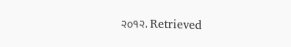੨੦੧੨. Retrieved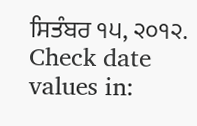ਸਿਤੰਬਰ ੧੫, ੨੦੧੨.  Check date values in: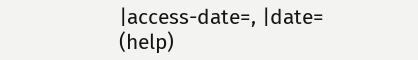|access-date=, |date= (help)